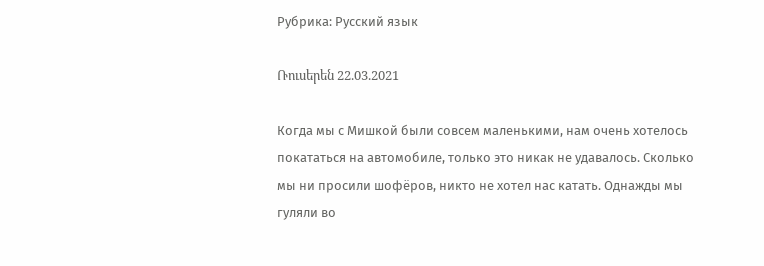Рубрика: Русский язык

Ռուսերեն 22.03.2021

Когда мы с Мишкой были совсем маленькими, нам очень хотелось покататься на автомобиле, только это никак не удавалось. Сколько мы ни просили шофёров, никто не хотел нас катать. Однажды мы гуляли во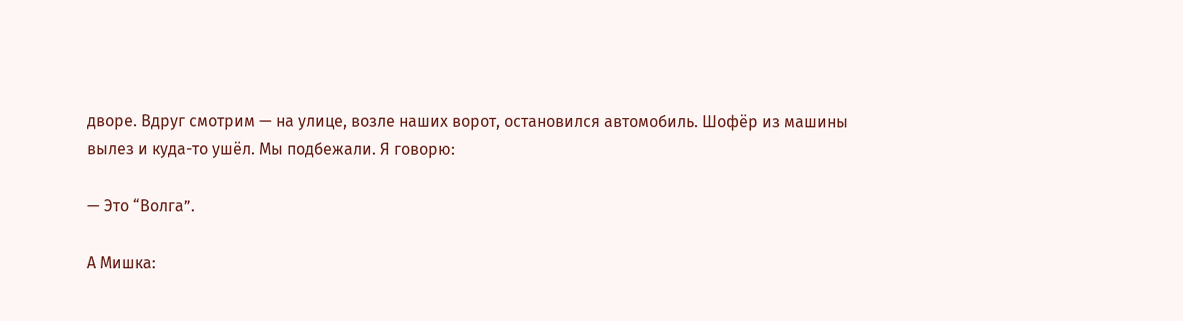дворе. Вдруг смотрим — на улице, возле наших ворот, остановился автомобиль. Шофёр из машины вылез и куда-то ушёл. Мы подбежали. Я говорю:

— Это “Волга”.

А Мишка: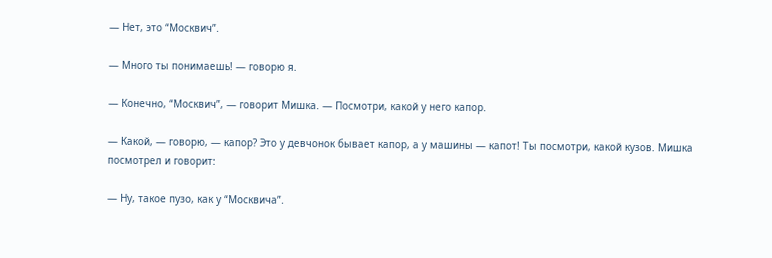— Нет, это “Москвич”.

— Много ты понимаешь! — говорю я.

— Конечно, “Москвич”, — говорит Мишка. — Посмотри, какой у него капор.

— Какой, — говорю, — капор? Это у девчонок бывает капор, а у машины — капот! Ты посмотри, какой кузов. Мишка посмотрел и говорит:

— Ну, такое пузо, как у “Москвича”.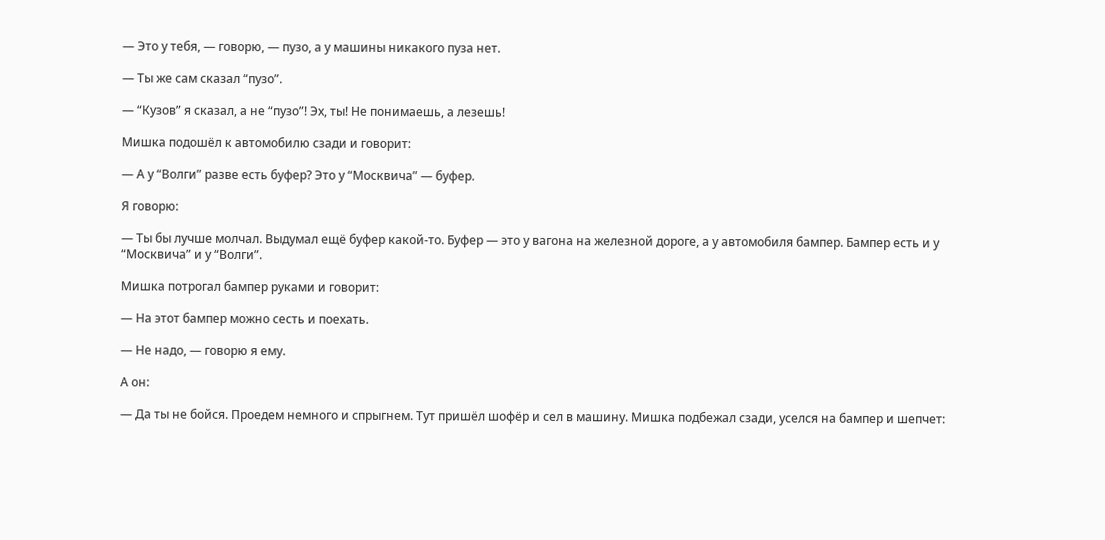— Это у тебя, — говорю, — пузо, а у машины никакого пуза нет.

— Ты же сам сказал “пузо”.

— “Кузов” я сказал, а не “пузо”! Эх, ты! Не понимаешь, а лезешь!

Мишка подошёл к автомобилю сзади и говорит:

— А у “Волги” разве есть буфер? Это у “Москвича” — буфер.

Я говорю:

— Ты бы лучше молчал. Выдумал ещё буфер какой-то. Буфер — это у вагона на железной дороге, а у автомобиля бампер. Бампер есть и у “Москвича” и у “Волги”.

Мишка потрогал бампер руками и говорит:

— На этот бампер можно сесть и поехать.

— Не надо, — говорю я ему.

А он:

— Да ты не бойся. Проедем немного и спрыгнем. Тут пришёл шофёр и сел в машину. Мишка подбежал сзади, уселся на бампер и шепчет: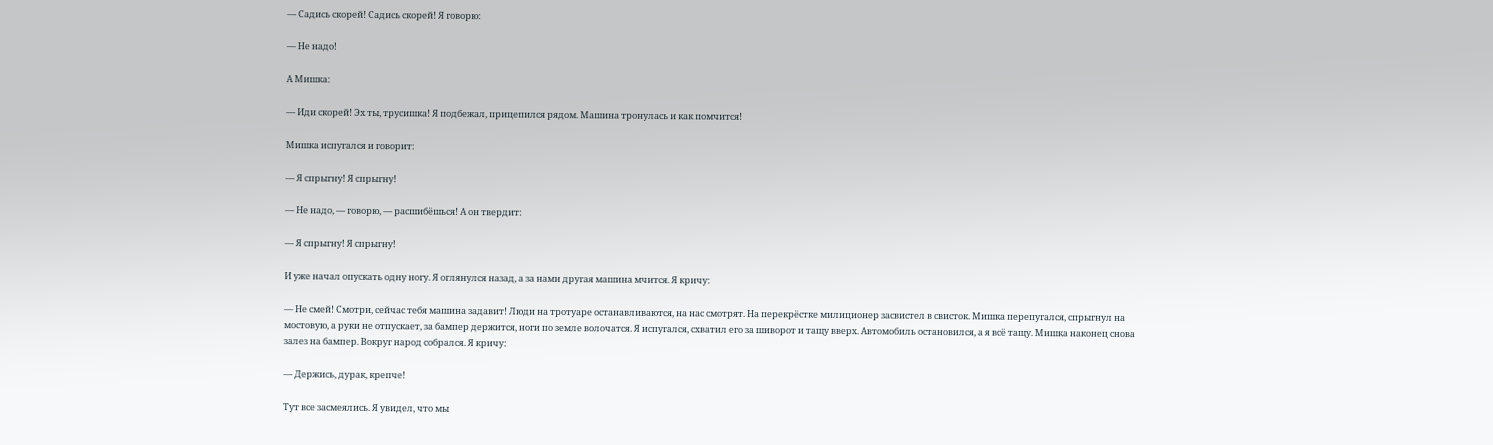— Садись скорей! Садись скорей! Я говорю:

— Не надо!

А Мишка:

— Иди скорей! Эх ты, трусишка! Я подбежал, прицепился рядом. Машина тронулась и как помчится!

Мишка испугался и говорит:

— Я спрыгну! Я спрыгну!

— Не надо, — говорю, — расшибёшься! А он твердит:

— Я спрыгну! Я спрыгну!

И уже начал опускать одну ногу. Я оглянулся назад, а за нами другая машина мчится. Я кричу:

— Не смей! Смотри, сейчас тебя машина задавит! Люди на тротуаре останавливаются, на нас смотрят. На перекрёстке милиционер засвистел в свисток. Мишка перепугался, спрыгнул на мостовую, а руки не отпускает, за бампер держится, ноги по земле волочатся. Я испугался, схватил его за шиворот и тащу вверх. Автомобиль остановился, а я всё тащу. Мишка наконец снова залез на бампер. Вокруг народ собрался. Я кричу:

— Держись, дурак, крепче!

Тут все засмеялись. Я увидел, что мы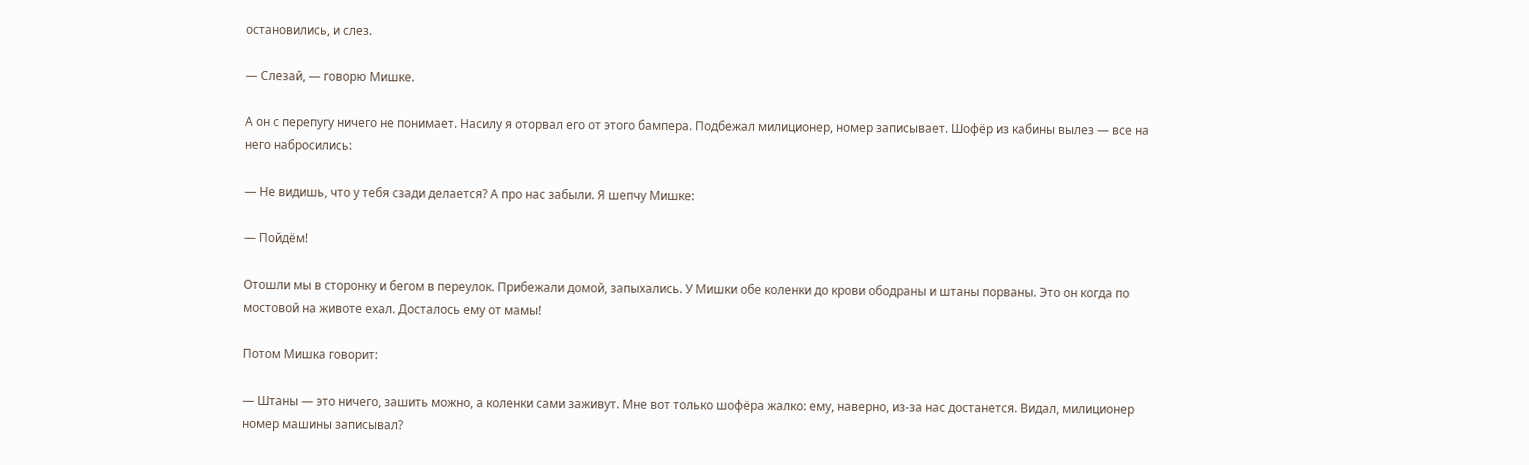остановились, и слез.

— Слезай, — говорю Мишке.

А он с перепугу ничего не понимает. Насилу я оторвал его от этого бампера. Подбежал милиционер, номер записывает. Шофёр из кабины вылез — все на него набросились:

— Не видишь, что у тебя сзади делается? А про нас забыли. Я шепчу Мишке:

— Пойдём!

Отошли мы в сторонку и бегом в переулок. Прибежали домой, запыхались. У Мишки обе коленки до крови ободраны и штаны порваны. Это он когда по мостовой на животе ехал. Досталось ему от мамы!

Потом Мишка говорит:

— Штаны — это ничего, зашить можно, а коленки сами заживут. Мне вот только шофёра жалко: ему, наверно, из-за нас достанется. Видал, милиционер номер машины записывал?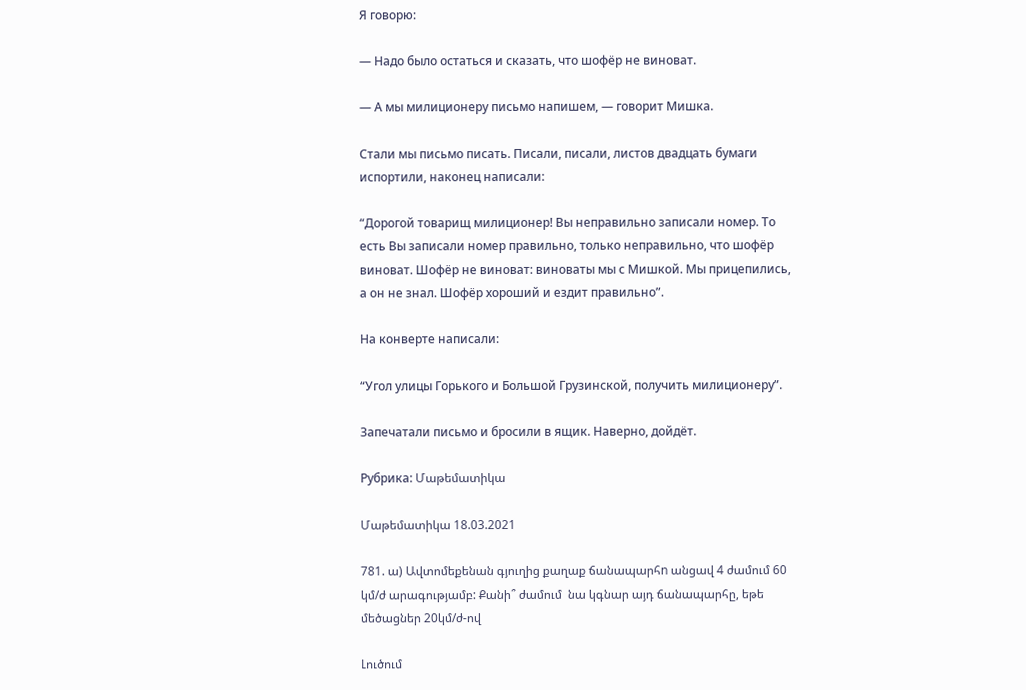Я говорю:

— Надо было остаться и сказать, что шофёр не виноват.

— А мы милиционеру письмо напишем, — говорит Мишка.

Стали мы письмо писать. Писали, писали, листов двадцать бумаги испортили, наконец написали:

“Дорогой товарищ милиционер! Вы неправильно записали номер. То есть Вы записали номер правильно, только неправильно, что шофёр виноват. Шофёр не виноват: виноваты мы с Мишкой. Мы прицепились, а он не знал. Шофёр хороший и ездит правильно”.

На конверте написали:

“Угол улицы Горького и Большой Грузинской, получить милиционеру”.

Запечатали письмо и бросили в ящик. Наверно, дойдёт.

Рубрика: Մաթեմատիկա

Մաթեմատիկա 18.03.2021

781. ա) Ավտոմեքենան գյուղից քաղաք ճանապարհn անցավ 4 ժամում 60 կմ/ժ արագությամբ: Քանի՞ ժամում  նա կգնար այդ ճանապարհը, եթե մեծացներ 20կմ/ժ-ով

Լուծում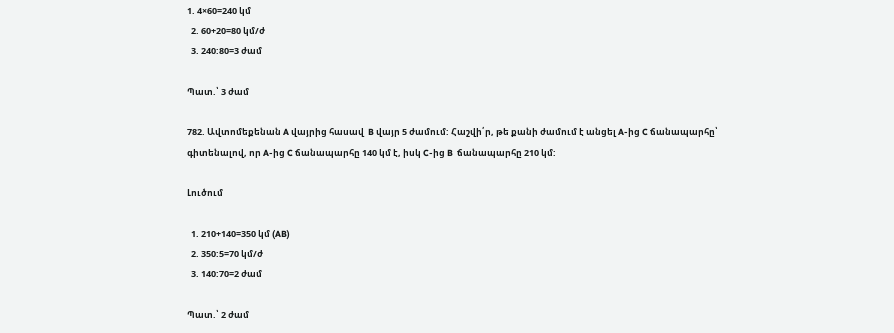1. 4×60=240 կմ
  2. 60+20=80 կմ/ժ
  3. 240:80=3 ժամ

Պատ.՝ 3 ժամ

782. Ավտոմեքենան A վայրից հասավ  B վայր 5 ժամում: Հաշվի՛ր, թե քանի ժամում է անցել A-ից C ճանապարհը՝ գիտենալով, որ A-ից C ճանապարհը 140 կմ է, իսկ C-ից B  ճանապարհը 210 կմ:

Լուծում

  1. 210+140=350 կմ (AB)
  2. 350:5=70 կմ/ժ
  3. 140:70=2 ժամ

Պատ.՝ 2 ժամ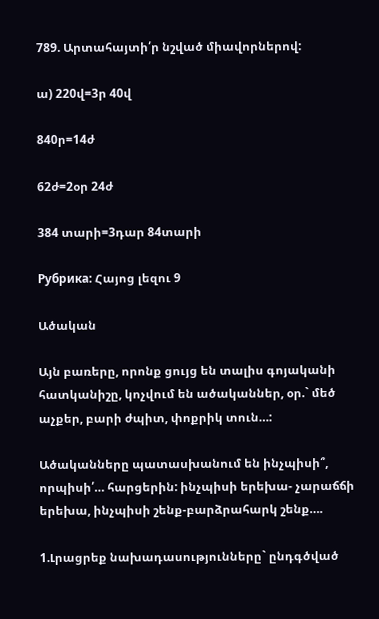789. Արտահայտի՛ր նշված միավորներով:

ա) 220վ=3ր 40վ

840ր=14ժ

62ժ=2օր 24ժ

384 տարի=3դար 84տարի

Рубрика: Հայոց լեզու 9

Ածական

Այն բառերը, որոնք ցույց են տալիս գոյականի հատկանիշը, կոչվում են ածականներ, օր.` մեծ աչքեր, բարի ժպիտ, փոքրիկ տուն…:

Ածականները պատասխանում են ինչպիսի՞, որպիսի՛… հարցերին: ինչպիսի երեխա- չարաճճի երեխա, ինչպիսի շենք-բարձրահարկ շենք….

1.Լրացրեք նախադասությունները` ընդգծված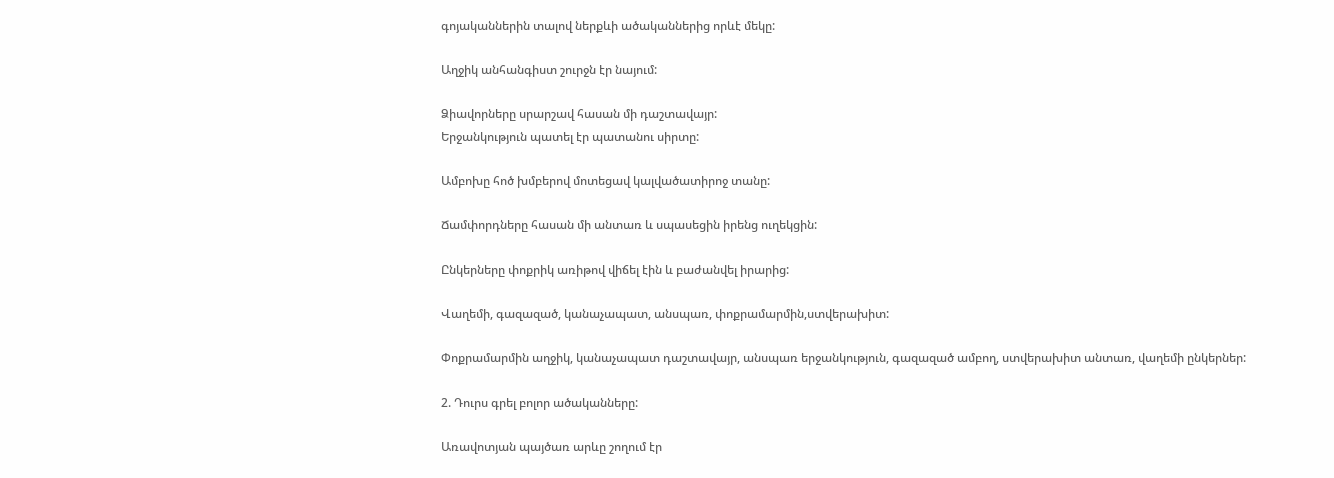գոյականներին տալով ներքևի ածականներից որևէ մեկը:

Աղջիկ անհանգիստ շուրջն էր նայում:

Ձիավորները սրարշավ հասան մի դաշտավայր:
Երջանկություն պատել էր պատանու սիրտը:

Ամբոխը հոծ խմբերով մոտեցավ կալվածատիրոջ տանը:

Ճամփորդները հասան մի անտառ և սպասեցին իրենց ուղեկցին:

Ընկերները փոքրիկ առիթով վիճել էին և բաժանվել իրարից:

Վաղեմի, գազազած, կանաչապատ, անսպառ, փոքրամարմին,ստվերախիտ:

Փոքրամարմին աղջիկ, կանաչապատ դաշտավայր, անսպառ երջանկություն, գազազած ամբող, ստվերախիտ անտառ, վաղեմի ընկերներ:

2. Դուրս գրել բոլոր ածականները:

Առավոտյան պայծառ արևը շողում էր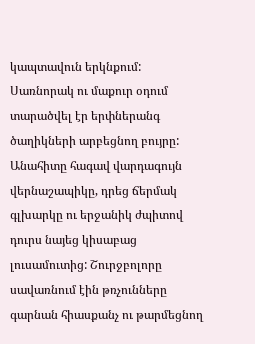կապտավուն երկնքում: Սառնորակ ու մաքուր օդում տարածվել էր երփներանգ ծաղիկների արբեցնող բույրը: Անահիտը հագավ վարդագույն վերնաշապիկը, դրեց ճերմակ գլխարկը ու երջանիկ ժպիտով դուրս նայեց կիսաբաց լուսամուտից: Շուրջբոլորը սավառնում էին թռչունները գարնան հիասքանչ ու թարմեցնող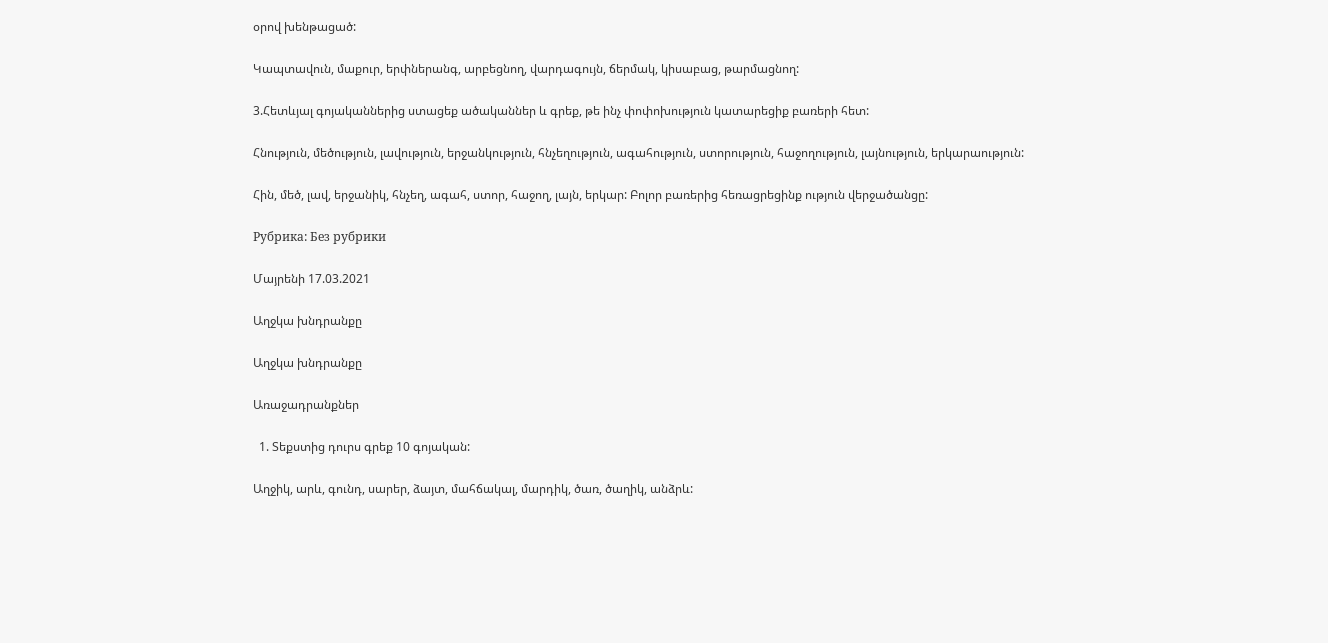օրով խենթացած:

Կապտավուն, մաքուր, երփներանգ, արբեցնող, վարդագույն, ճերմակ, կիսաբաց, թարմացնող:

3.Հետևյալ գոյականներից ստացեք ածականներ և գրեք, թե ինչ փոփոխություն կատարեցիք բառերի հետ:

Հնություն, մեծություն, լավություն, երջանկություն, հնչեղություն, ագահություն, ստորություն, հաջողություն, լայնություն, երկարաություն:

Հին, մեծ, լավ, երջանիկ, հնչեղ, ագահ, ստոր, հաջող, լայն, երկար: Բոլոր բառերից հեռացրեցինք ություն վերջածանցը:

Рубрика: Без рубрики

Մայրենի 17.03.2021

Աղջկա խնդրանքը

Աղջկա խնդրանքը

Առաջադրանքներ

  1. Տեքստից դուրս գրեք 10 գոյական:

Աղջիկ, արև, գունդ, սարեր, ձայտ, մահճակալ, մարդիկ, ծառ, ծաղիկ, անձրև: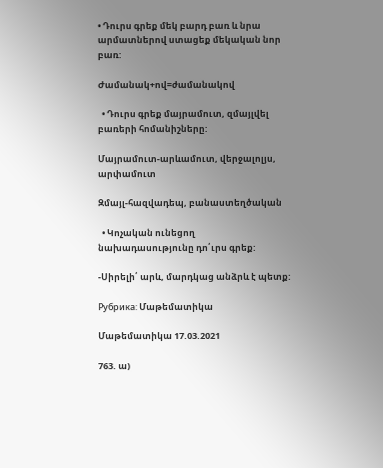• Դուրս գրեք մեկ բարդ բառ և նրա արմատներով ստացեք մեկական նոր բառ:

Ժամանակ+ով=ժամանակով

  • Դուրս գրեք մայրամուտ, զմայլվել բառերի հոմանիշները:

Մայրամուտ-արևամուտ, վերջալոլյս, արփամուտ

Զմայլ-հազվադեպ, բանաստեղծական

  • Կոչական ունեցող նախադասությունը դո՛ւրս գրեք:

-Սիրելի՛ արև, մարդկաց անձրև է պետք:

Рубрика: Մաթեմատիկա

Մաթեմատիկա 17.03.2021

763. ա)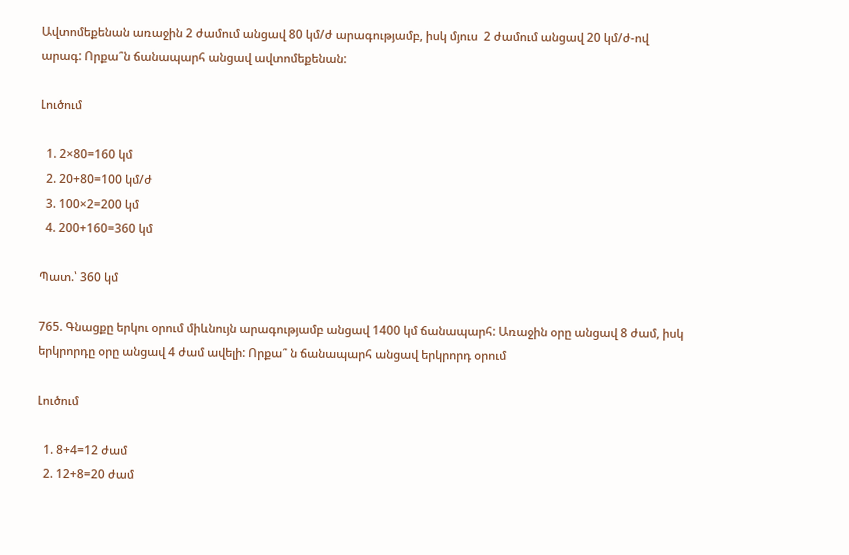Ավտոմեքենան առաջին 2 ժամում անցավ 80 կմ/ժ արագությամբ, իսկ մյուս  2 ժամում անցավ 20 կմ/ժ-ով արագ: Որքա՞ն ճանապարհ անցավ ավտոմեքենան:

Լուծում

  1. 2×80=160 կմ
  2. 20+80=100 կմ/ժ
  3. 100×2=200 կմ
  4. 200+160=360 կմ

Պատ.՝ 360 կմ

765. Գնացքը երկու օրում միևնույն արագությամբ անցավ 1400 կմ ճանապարհ: Առաջին օրը անցավ 8 ժամ, իսկ երկրորդը օրը անցավ 4 ժամ ավելի: Որքա՞ ն ճանապարհ անցավ երկրորդ օրում

Լուծում

  1. 8+4=12 ժամ
  2. 12+8=20 ժամ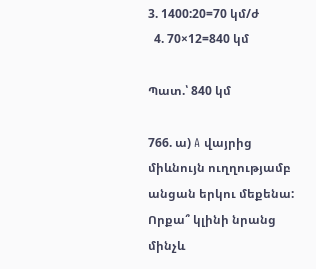3. 1400:20=70 կմ/ժ
  4. 70×12=840 կմ

Պատ.՝ 840 կմ

766. ա) A վայրից միևնույն ուղղությամբ անցան երկու մեքենա: Որքա՞ կլինի նրանց մինչև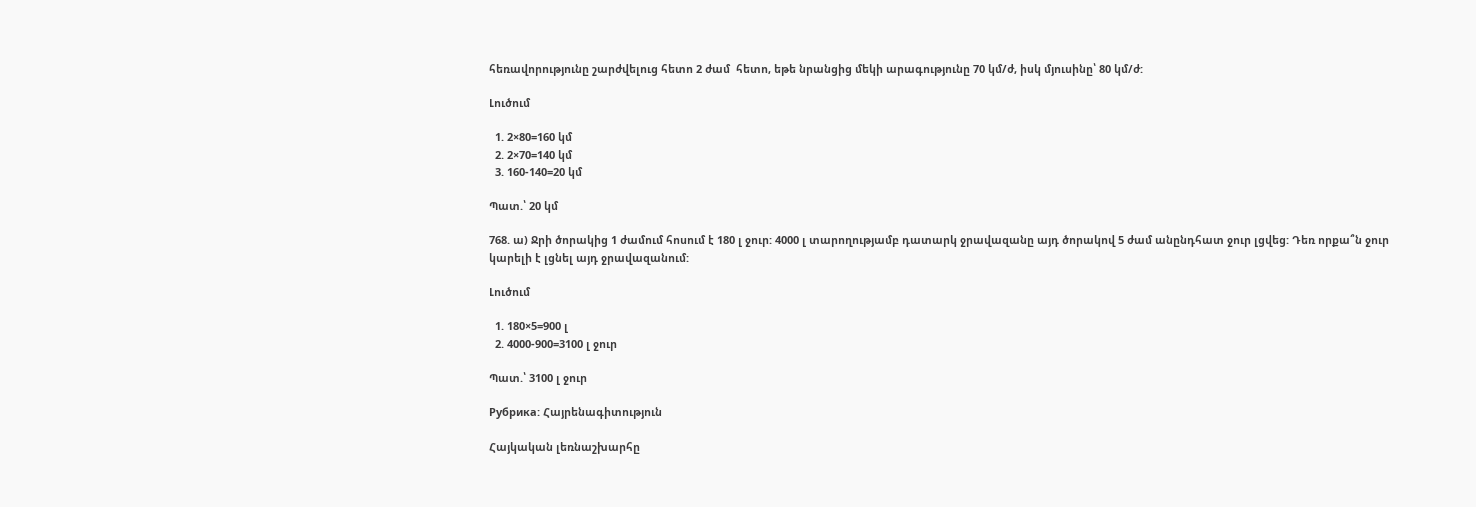հեռավորությունը շարժվելուց հետո 2 ժամ  հետո, եթե նրանցից մեկի արագությունը 70 կմ/ժ, իսկ մյուսինը՝ 80 կմ/ժ:

Լուծում

  1. 2×80=160 կմ
  2. 2×70=140 կմ
  3. 160-140=20 կմ

Պատ.՝ 20 կմ

768. ա) Ջրի ծորակից 1 ժամում հոսում է 180 լ ջուր: 4000 լ տարողությամբ դատարկ ջրավազանը այդ ծորակով 5 ժամ անընդհատ ջուր լցվեց: Դեռ որքա՞ն ջուր կարելի է լցնել այդ ջրավազանում:

Լուծում

  1. 180×5=900 լ
  2. 4000-900=3100 լ ջուր

Պատ.՝ 3100 լ ջուր

Рубрика: Հայրենագիտություն

Հայկական լեռնաշխարհը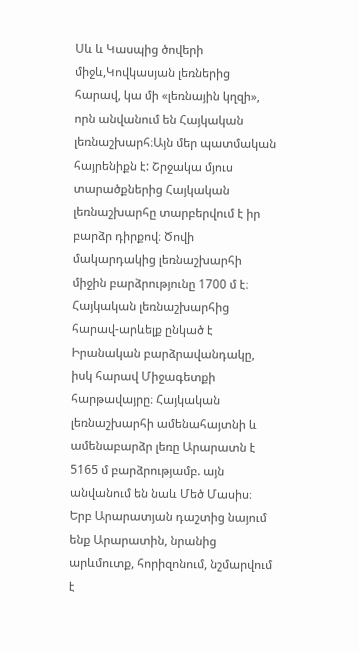Սև և Կասպից ծովերի միջև,Կովկասյան լեռներից հարավ, կա մի «լեռնային կղզի», որն անվանում են Հայկական լեռնաշխարհ։Այն մեր պատմական հայրենիքն է: Շրջակա մյուս տարածքներից Հայկական լեռնաշխարհը տարբերվում է իր բարձր դիրքով։ Ծովի մակարդակից լեռնաշխարհի միջին բարձրությունը 1700 մ է։ Հայկական լեռնաշխարհից հարավ-արևելք ընկած է Իրանական բարձրավանդակը, իսկ հարավ Միջագետքի հարթավայրը։ Հայկական լեռնաշխարհի ամենահայտնի և ամենաբարձր լեռը Արարատն է 5165 մ բարձրությամբ. այն անվանում են նաև Մեծ Մասիս։ Երբ Արարատյան դաշտից նայում ենք Արարատին, նրանից արևմուտք, հորիզոնում, նշմարվում է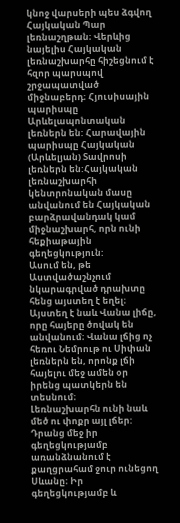կնոջ վարսերի պես ձգվող Հայկական Պար լեռնաշղթան։ Վերևից նայելիս Հայկական լեռնաշխարհը հիշեցնում է հզոր պարսպով շրջապատված միջնաբերդ։ Հյուսիսային պարիսպը Արևելապոնտական լեռներն են: Հարավային պարիսպը Հայկական (Արևելյան) Տավրոսի լեռներն են:Հայկական լեռնաշխարհի կենտրոնական մասը անվանում են Հայկական բարձրավանդակ կամ միջնաշխարհ, որն ունի հեքիաթային գեղեցկություն:
Ասում են, թե Աստվածաշնչում նկարագրված դրախտը հենց այստեղ է եղել։
Այստեղ է նաև Վանա լիճը, որը հայերը ծովակ են անվանում։ Վանա լճից ոչ հեռու Նեմրութ ու Սիփան լեռներն են, որոնք լճի հայելու մեջ ամեն օր իրենց պատկերն են տեսնում։
Լեռնաշխարհն ունի նաև մեծ ու փոքր այլ լճեր: Դրանց մեջ իր գեղեցկությամբ առանձնանում է քաղցրահամ ջուր ունեցող Սևանը։ Իր գեղեցկությամբ և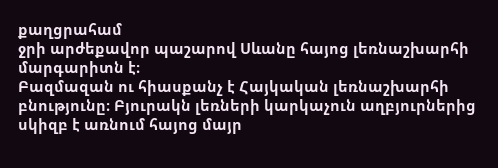քաղցրահամ
ջրի արժեքավոր պաշարով Սևանը հայոց լեռնաշխարհի մարգարիտն է։
Բազմազան ու հիասքանչ է Հայկական լեռնաշխարհի բնությունը։ Բյուրակն լեռների կարկաչուն աղբյուրներից սկիզբ է առնում հայոց մայր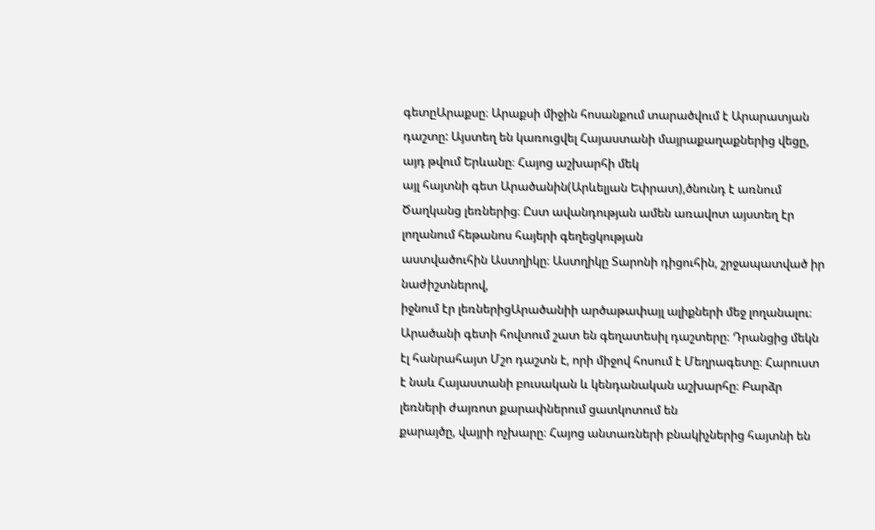գետըԱրաքսը։ Արաքսի միջին հոսանքում տարածվում է Արարատյան դաշտը: Այստեղ են կառուցվել Հայաստանի մայրաքաղաքներից վեցը, այդ թվում Երևանը։ Հայոց աշխարհի մեկ
այլ հայտնի գետ Արածանին(Արևելյան Եփրատ),ծնունդ է առնում Ծաղկանց լեռներից։ Ըստ ավանդության ամեն առավոտ այստեղ էր լողանում հեթանոս հայերի գեղեցկության
աստվածուհին Աստղիկը։ Աստղիկը Տարոնի դիցուհին, շրջապատված իր նաժիշտներով,
իջնում էր լեռներիցԱրածանիի արծաթափայլ ալիքների մեջ լողանալու։
Արածանի գետի հովտում շատ են գեղատեսիլ դաշտերը։ Դրանցից մեկն էլ հանրահայտ Մշո դաշտն է, որի միջով հոսում է Մեղրագետը։ Հարուստ է նաև Հայաստանի բուսական և կենդանական աշխարհը։ Բարձր լեռների ժայռոտ քարափներում ցատկոտում են
քարայծը, վայրի ոչխարը։ Հայոց անտառների բնակիչներից հայտնի են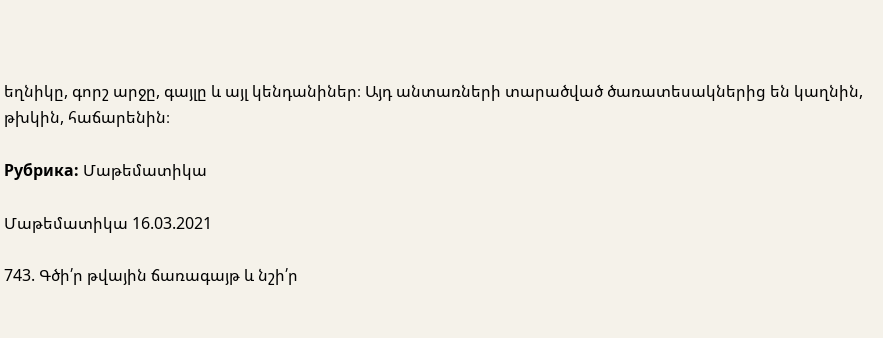եղնիկը, գորշ արջը, գայլը և այլ կենդանիներ։ Այդ անտառների տարածված ծառատեսակներից են կաղնին, թխկին, հաճարենին։

Рубрика: Մաթեմատիկա

Մաթեմատիկա 16.03.2021

743. Գծի՛ր թվային ճառագայթ և նշի՛ր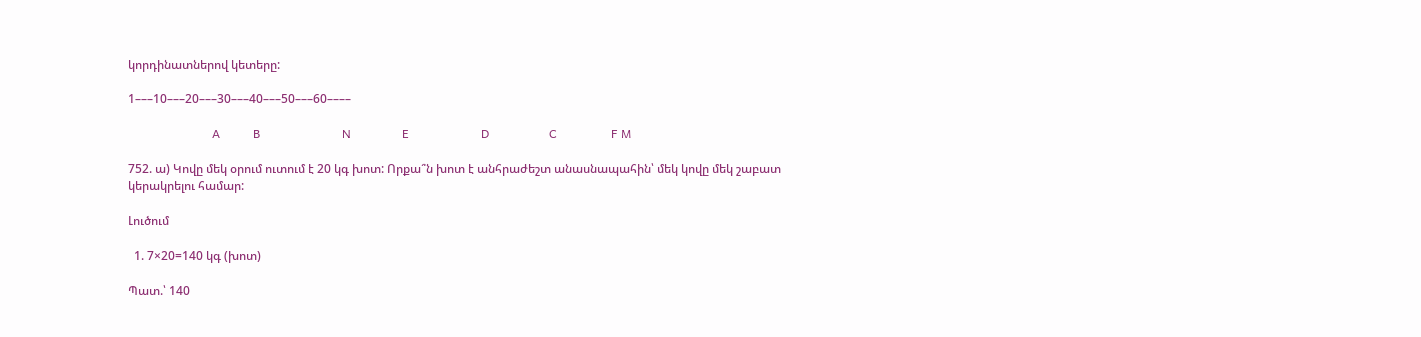կորդինատներով կետերը:

1–––10–––20–––30–––40–––50–––60––––

                            A           B                           N                 E                        D                    C                  F M

752. ա) Կովը մեկ օրում ուտում է 20 կգ խոտ: Որքա՞ն խոտ է անհրաժեշտ անասնապահին՝ մեկ կովը մեկ շաբատ կերակրելու համար:

Լուծում

  1. 7×20=140 կգ (խոտ)

Պատ.՝ 140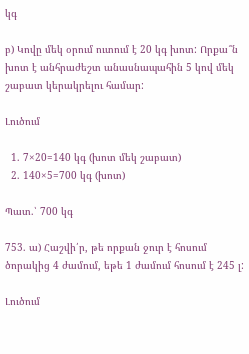կգ

բ) Կովը մեկ օրում ուտում է 20 կգ խոտ: Որքա՞ն խոտ է անհրաժեշտ անասնապահին 5 կով մեկ շաբատ կերակրելու համար:

Լուծում

  1. 7×20=140 կգ (խոտ մեկ շաբատ)
  2. 140×5=700 կգ (խոտ)

Պատ.՝ 700 կգ

753. ա) Հաշվի՛ր, թե որքան ջուր է հոսում ծորակից 4 ժամում, եթե 1 ժամում հոսում է 245 լ:

Լուծում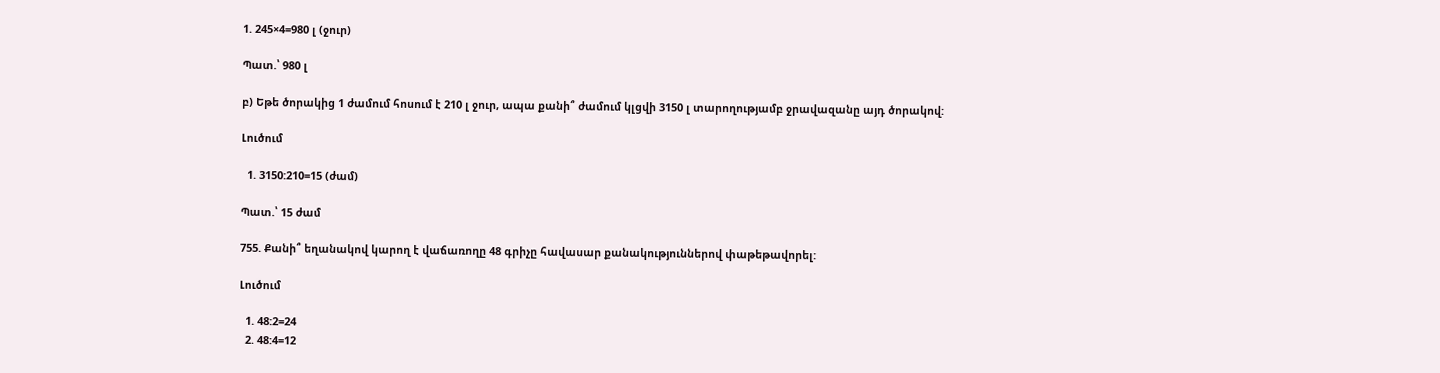1. 245×4=980 լ (ջուր)

Պատ.՝ 980 լ

բ) Եթե ծորակից 1 ժամում հոսում է 210 լ ջուր, ապա քանի՞ ժամում կլցվի 3150 լ տարողությամբ ջրավազանը այդ ծորակով:

Լուծում

  1. 3150:210=15 (ժամ)

Պատ.՝ 15 ժամ

755. Քանի՞ եղանակով կարող է վաճառողը 48 գրիչը հավասար քանակություններով փաթեթավորել:

Լուծում

  1. 48:2=24
  2. 48:4=12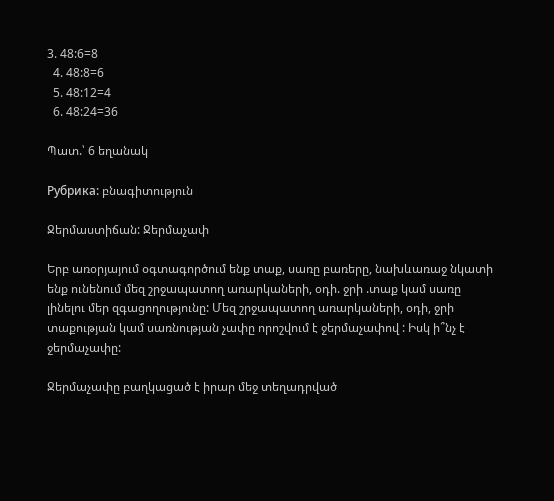3. 48:6=8
  4. 48:8=6
  5. 48:12=4
  6. 48:24=36

Պատ.՝ 6 եղանակ

Рубрика: բնագիտություն

Ջերմաստիճան: Ջերմաչափ

Երբ առօրյայում օգտագործում ենք տաք, սառը բառերը, նախևառաջ նկատի ենք ունենում մեզ շրջապատող առարկաների, օդի. ջրի .տաք կամ սառը լինելու մեր զգացողությունը: Մեզ շրջապատող առարկաների, օդի, ջրի տաքության կամ սառնության չափը որոշվում է ջերմաչափով : Իսկ ի՞նչ է ջերմաչափը:

Ջերմաչափը բաղկացած է իրար մեջ տեղադրված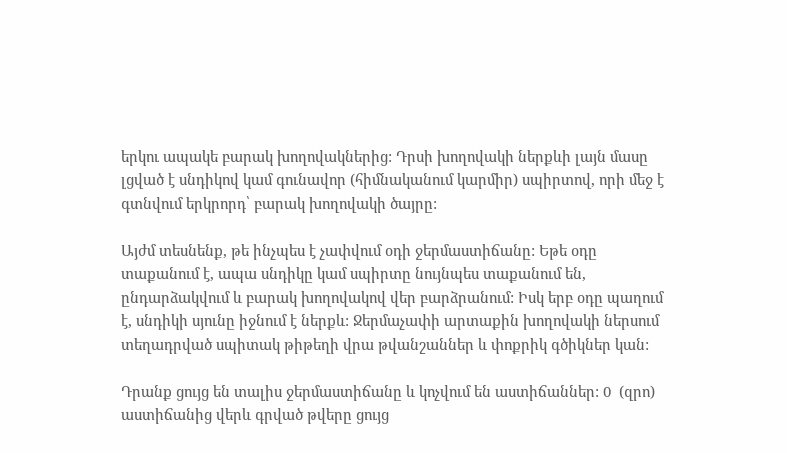երկու ապակե բարակ խողովակներից: Դրսի խողովակի ներքևի լայն մասը լցված է սնդիկով կամ գունավոր (հիմնականում կարմիր) սպիրտով, որի մեջ է գտնվում երկրորդ՝ բարակ խողովակի ծայրը:

Այժմ տեսնենք, թե ինչպես է չափվում օդի ջերմաստիճանը: Եթե օդը տաքանում է, ապա սնդիկը կամ սպիրտը նույնպես տաքանում են, ընդարձակվում և բարակ խողովակով վեր բարձրանում: Իսկ երբ օդը պաղում է, սնդիկի սյունը իջնում է ներքև: Ջերմաչափի արտաքին խողովակի ներսում տեղադրված սպիտակ թիթեղի վրա թվանշաններ և փոքրիկ գծիկներ կան:

Դրանք ցույց են տալիս ջերմաստիճանը և կոչվում են աստիճաններ: 0  (զրո) աստիճանից վերև գրված թվերը ցույց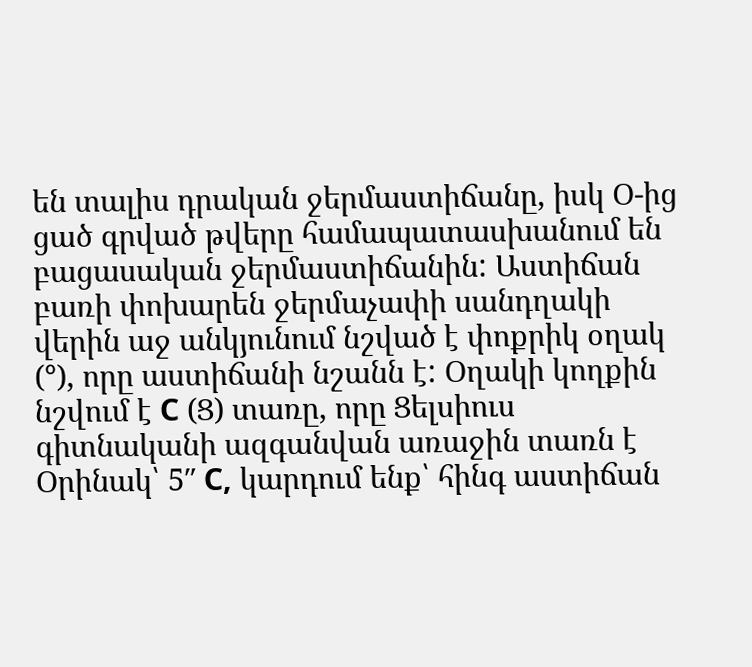են տալիս դրական ջերմաստիճանը, իսկ Օ-ից ցած գրված թվերը համապատասխանում են բացասական ջերմաստիճանին: Աստիճան բառի փոխարեն ջերմաչափի սանդղակի վերին աջ անկյունում նշված է փոքրիկ օղակ (°), որը աստիճանի նշանն է: Օղակի կողքին նշվում է С (Ց) տառը, որը Ցելսիուս գիտնականի ազգանվան առաջին տառն է Օրինակ՝ 5″ С, կարդում ենք՝ հինգ աստիճան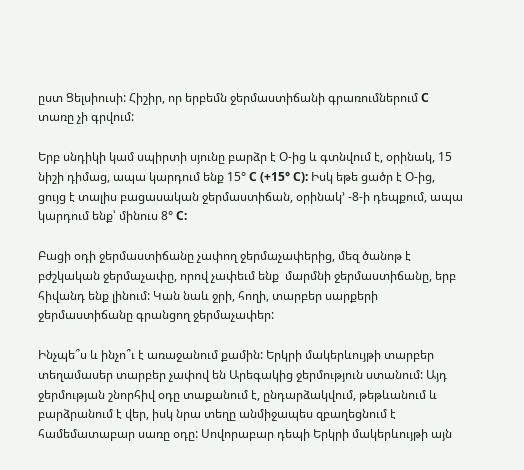ըստ Ցելսիուսի: Հիշիր, որ երբեմն ջերմաստիճանի գրառումներում С տառը չի գրվում:

Երբ սնդիկի կամ սպիրտի սյունը բարձր է Օ-ից և գտնվում է, օրինակ, 15 նիշի դիմաց, ապա կարդում ենք 15° С (+15° С): Իսկ եթե ցածր է Օ-ից, ցույց է տալիս բացասական ջերմաստիճան, օրինակ’ -8-ի դեպքում, ապա կարդում ենք՝ մինուս 8° С:

Բացի օդի ջերմաստիճանը չափող ջերմաչափերից, մեզ ծանոթ է բժշկական ջերմաչափը, որով չափեւմ ենք  մարմնի ջերմաստիճանը, երբ հիվանդ ենք լինում: Կան նաև ջրի, հողի, տարբեր սարքերի ջերմաստիճանը գրանցող ջերմաչափեր:

Ինչպե՞ս և ինչո՞ւ է առաջանում քամին: Երկրի մակերևույթի տարբեր տեղամասեր տարբեր չափով են Արեգակից ջերմություն ստանում: Այդ ջերմության շնորհիվ օդը տաքանում է, ընդարձակվում, թեթևանում և բարձրանում է վեր, իսկ նրա տեղը անմիջապես զբաղեցնում է համեմատաբար սառը օդը: Սովորաբար դեպի Երկրի մակերևույթի այն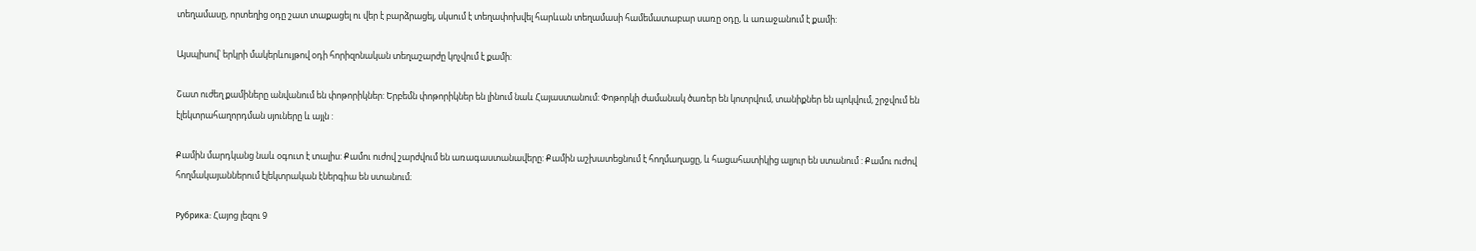տեղամասը, որտեղից օդը շատ տաքացել ու վեր է բարձրացել, սկսում է տեղափոխվել հարևան տեղամասի համեմատաբար սառը օդը, և առաջանում է քամի:

Այսպիսով՝ երկրի մակերևույթով օդի հորիզոնական տեղաշարժը կոչվում է քամի:

Շատ ուժեղ քամիները անվանում են փոթորիկներ: Երբեմն փոթորիկներ են լինում նաև Հայաստանում: Փոթորկի ժամանակ ծառեր են կոտրվում, տանիքներ են պոկվում, շրջվում են էլեկտրահաղորդման սյուները և այլն :

Քամին մարդկանց նաև օգուտ է տալիս: Քամու ուժով շարժվում են առագաստանավերը: Քամին աշխատեցնում է հողմաղացը, և հացահատիկից ալյուր են ստանում : Քամու ուժով հողմակայաններում էլեկտրական էներգիա են ստանում։

Рубрика: Հայոց լեզու 9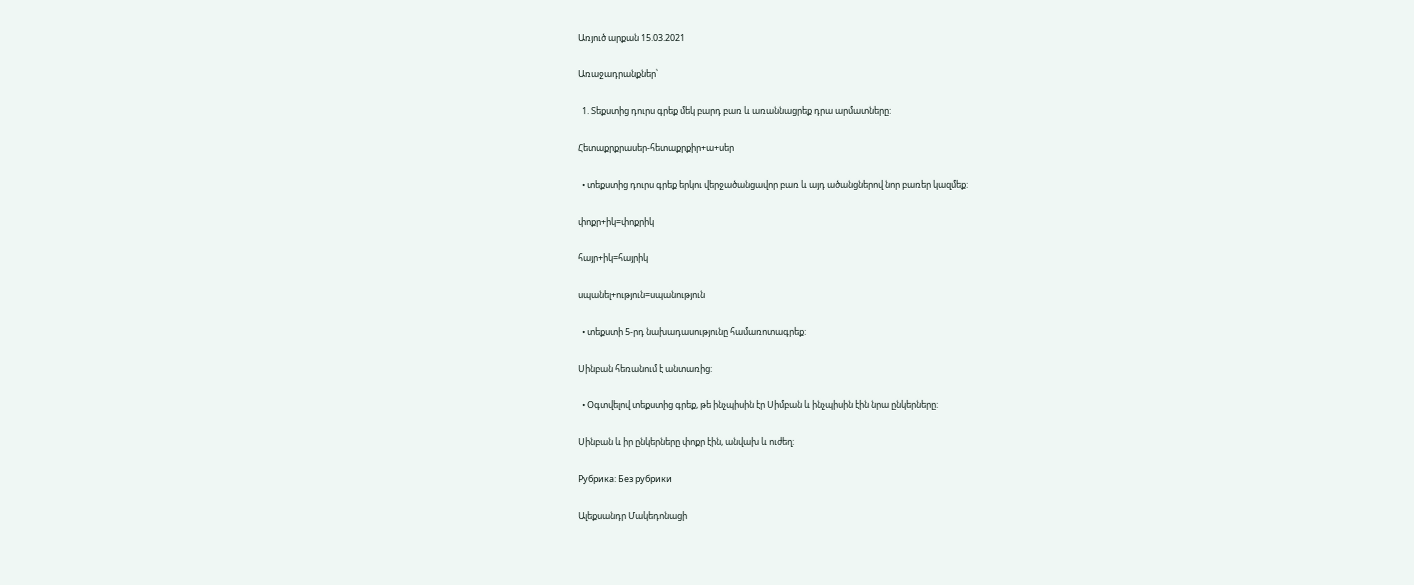Առյուծ արքան 15.03.2021

Առաջադրանքներ՝

  1. Տեքստից դուրս գրեք մեկ բարդ բառ և առաննացրեք դրա արմատները:

Հետաքրքրասեր-հետաքրքիր+ա+սեր

  • տեքստից դուրս գրեք երկու վերջածանցավոր բառ և այդ ածանցներով նոր բառեր կազմեք:

փոքր+իկ=փոքրիկ

հայր+իկ=հայրիկ

սպանել+ություն=սպանություն

  • տեքստի 5-րդ նախադասությունը համառոտագրեք:

Սինբան հեռանում է անտառից:

  • Օգտվելով տեքստից գրեք, թե ինչպիսին էր Սիմբան և ինչպիսին էին նրա ընկերները:

Սինբան և իր ընկերները փոքր էին, անվախ և ուժեղ:

Рубрика: Без рубрики

Ալեքսանդր Մակեդոնացի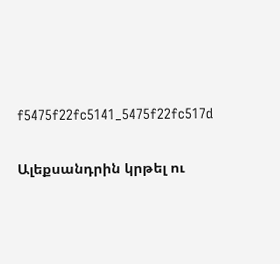f5475f22fc5141_5475f22fc517d

Ալեքսանդրին կրթել ու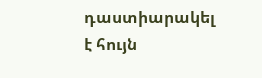դաստիարակել է հույն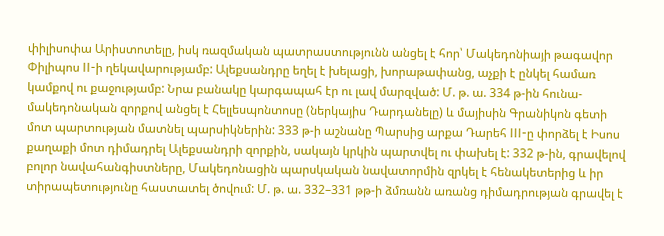փիլիսոփա Արիստոտելը, իսկ ռազմական պատրաստությունն անցել է հոր՝ Մակեդոնիայի թագավոր Փիլիպոս II-ի ղեկավարությամբ: Ալեքսանդրը եղել է խելացի, խորաթափանց, աչքի է ընկել համառ կամքով ու քաջությամբ: Նրա բանակը կարգապահ էր ու լավ մարզված: Մ. թ. ա. 334 թ-ին հունա-մակեդոնական զորքով անցել է Հելլեսպոնտոսը (ներկայիս Դարդանելը) և մայիսին Գրանիկոն գետի մոտ պարտության մատնել պարսիկներին: 333 թ-ի աշնանը Պարսից արքա Դարեհ III-ը փորձել է Իսոս քաղաքի մոտ դիմադրել Ալեքսանդրի զորքին, սակայն կրկին պարտվել ու փախել է: 332 թ-ին, գրավելով բոլոր նավահանգիստները, Մակեդոնացին պարսկական նավատորմին զրկել է հենակետերից և իր տիրապետությունը հաստատել ծովում: Մ. թ. ա. 332–331 թթ-ի ձմռանն առանց դիմադրության գրավել է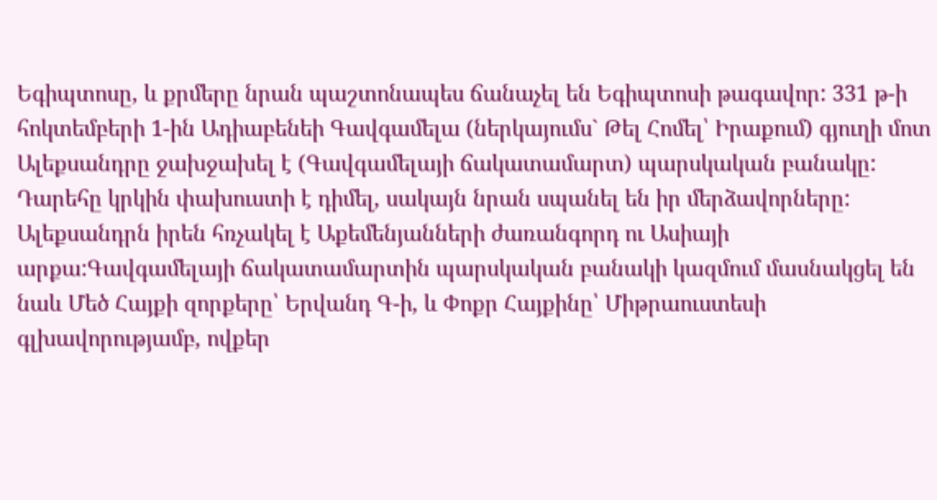Եգիպտոսը, և քրմերը նրան պաշտոնապես ճանաչել են Եգիպտոսի թագավոր: 331 թ-ի հոկտեմբերի 1-ին Ադիաբենեի Գավգամելա (ներկայումս` Թել Հոմել՝ Իրաքում) գյուղի մոտ Ալեքսանդրը ջախջախել է (Գավգամելայի ճակատամարտ) պարսկական բանակը: Դարեհը կրկին փախուստի է դիմել, սակայն նրան սպանել են իր մերձավորները: Ալեքսանդրն իրեն հռչակել է Աքեմենյանների ժառանգորդ ու Ասիայի արքա:Գավգամելայի ճակատամարտին պարսկական բանակի կազմում մասնակցել են նաև Մեծ Հայքի զորքերը՝ Երվանդ Գ-ի, և Փոքր Հայքինը՝ Միթրաուստեսի գլխավորությամբ, ովքեր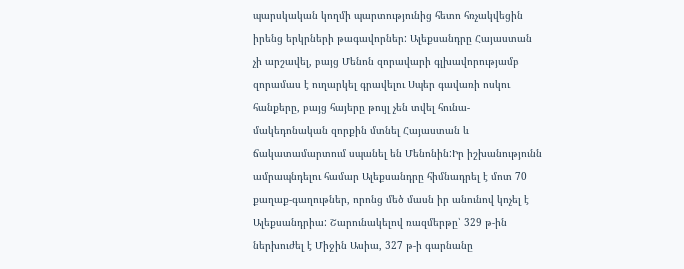պարսկական կողմի պարտությունից հետո հռչակվեցին իրենց երկրների թագավորներ: Ալեքսանդրը Հայաստան չի արշավել, բայց Մենոն զորավարի գլխավորությամբ զորամաս է ուղարկել գրավելու Սպեր գավառի ոսկու հանքերը, բայց հայերը թույլ չեն տվել հունա-մակեդոնական զորքին մտնել Հայաստան և ճակատամարտում սպանել են Մենոնին:Իր իշխանությունն ամրապնդելու համար Ալեքսանդրը հիմնադրել է մոտ 70 քաղաք-գաղութներ, որոնց մեծ մասն իր անունով կոչել է Ալեքսանդրիա: Շարունակելով ռազմերթը՝ 329 թ-ին ներխուժել է Միջին Ասիա, 327 թ-ի գարնանը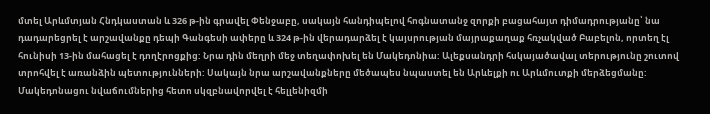մտել Արևմտյան Հնդկաստան և 326 թ-ին գրավել Փենջաբը, սակայն հանդիպելով հոգնատանջ զորքի բացահայտ դիմադրությանը՝ նա դադարեցրել է արշավանքը դեպի Գանգեսի ափերը և 324 թ-ին վերադարձել է կայսրության մայրաքաղաք հռչակված Բաբելոն, որտեղ էլ հունիսի 13-ին մահացել է դողէրոցքից: Նրա դին մեղրի մեջ տեղափոխել են Մակեդոնիա: Ալեքսանդրի հսկայածավալ տերությունը շուտով տրոհվել է առանձին պետությունների: Սակայն նրա արշավանքները մեծապես նպաստել են Արևելքի ու Արևմուտքի մերձեցմանը: Մակեդոնացու նվաճումներից հետո սկզբնավորվել է հելլենիզմի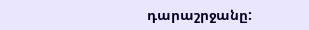դարաշրջանը: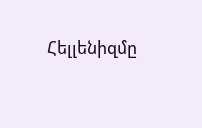Հելլենիզմը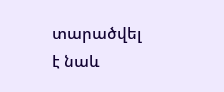տարածվել է նաև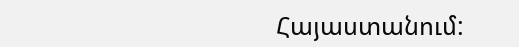Հայաստանում: